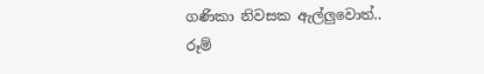ගණිකා නිවසක ඇල්ලුවොත්.. රූම්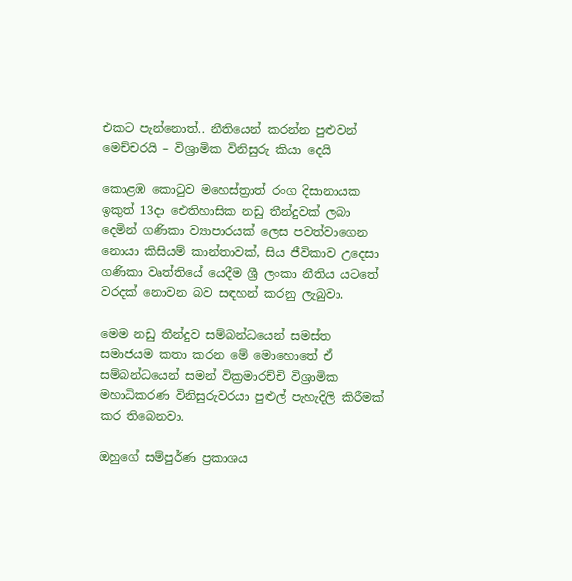එකට පැන්නොත්.. නීතියෙන් කරන්න පුළුවන් මෙච්චරයි – විශ්‍රාමික විනිසුරු කියා දෙයි

කොළඹ කොටුව මහෙස්ත්‍රාත් රංග දිසානායක ඉකුත් 13දා ඓතිහාසික නඩු තීන්දුවක් ලබා දෙමින් ගණිකා ව්‍යාපාරයක් ලෙස පවත්වාගෙන නොයා කිසියම් කාන්තාවක්, සිය ජීවිකාව උදෙසා ගණිකා වෘත්තියේ යෙදීම ශ්‍රී ලංකා නීතිය යටතේ වරදක් නොවන බව සඳහන් කරනු ලැබුවා.

මෙම නඩු තීන්දුව සම්බන්ධයෙන් සමස්ත සමාජයම කතා කරන මේ මොහොතේ ඒ සම්බන්ධයෙන් සමන් වික්‍රමාරච්චි විශ්‍රාමික මහාධිකරණ විනිසුරුවරයා පුළුල් පැහැදිලි කිරීමක් කර තිබෙනවා.

ඔහුගේ සම්පුර්ණ ප්‍රකාශය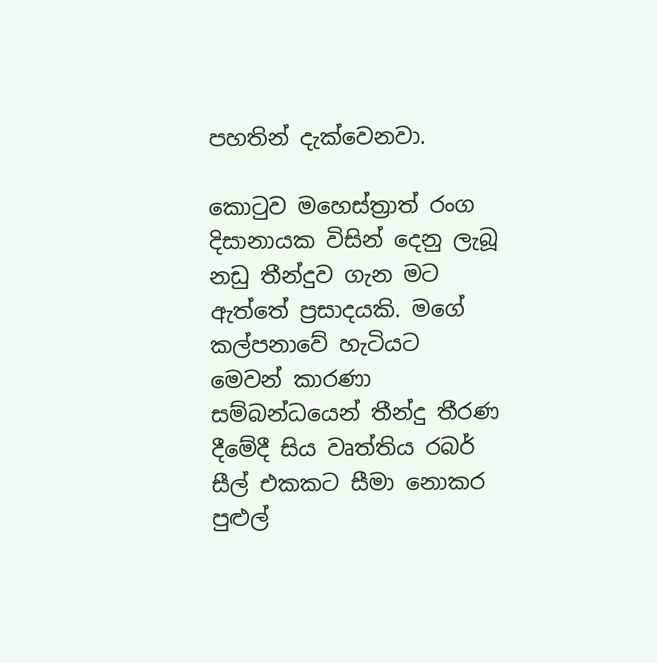පහතින් දැක්වෙනවා.

කොටුව මහෙස්ත්‍රාත් රංග දිසානායක විසින් දෙනු ලැබූ නඩු තීන්දුව ගැන මට ඇත්තේ ප්‍රසාදයකි. මගේ කල්පනාවේ හැටියට මෙවන් කාරණා සම්බන්ධයෙන් තීන්දු තීරණ දීමේදී සිය වෘත්තිය රබර් සීල් එකකට සීමා නොකර පුළුල්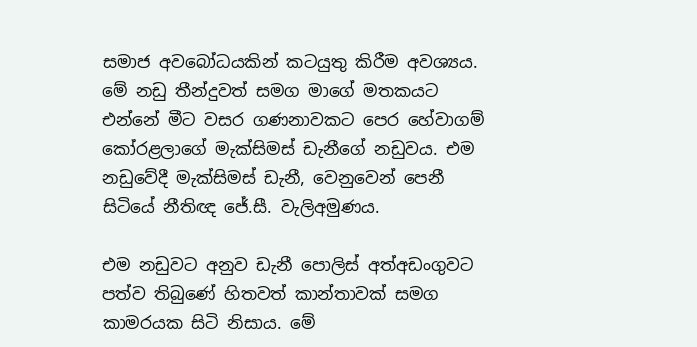සමාජ අවබෝධයකින් කටයුතු කිරීම අවශ්‍යය. මේ නඩු තීන්දුවත් සමග මාගේ මතකයට එන්නේ මීට වසර ගණනාවකට පෙර හේවාගම් කෝරළලාගේ මැක්සිමස් ඩැනීගේ නඩුවය. එම නඩුවේදී මැක්සිමස් ඩැනී, වෙනුවෙන් පෙනී සිටියේ නීතිඥ ජේ.සී. වැලිඅමුණය.

එම නඩුවට අනුව ඩැනී පොලිස් අත්අඩංගුවට පත්ව තිබුණේ හිතවත් කාන්තාවක් සමග කාමරයක සිටි නිසාය. මේ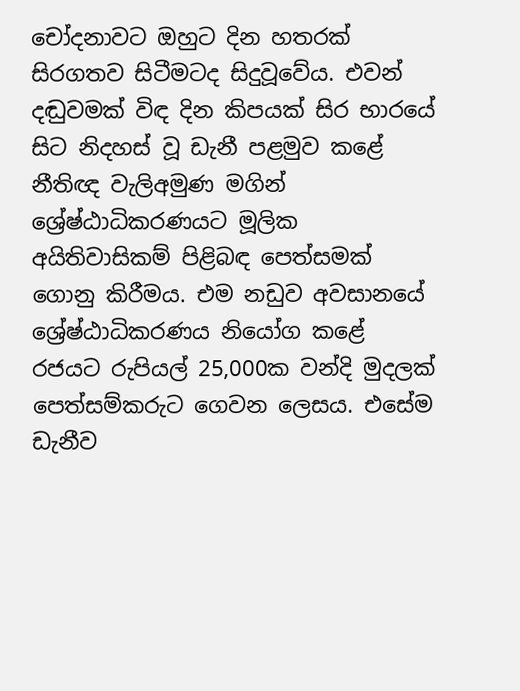චෝදනාවට ඔහුට දින හතරක් සිරගතව සිටීමටද සිදුවූවේය. එවන් දඬුවමක් විඳ දින කිපයක් සිර භාරයේ සිට නිදහස් වූ ඩැනී පළමුව කළේ නීතිඥ වැලිඅමුණ මගින් ශ්‍රේෂ්ඨාධිකරණයට මූලික අයිතිවාසිකම් පිළිබඳ පෙත්සමක් ගොනු කිරීමය. එම නඩුව අවසානයේ ශ්‍රේෂ්ඨාධිකරණය නියෝග කළේ රජයට රුපියල් 25,000ක වන්දි මුදලක් පෙත්සම්කරුට ගෙවන ලෙසය. එසේම ඩැනීව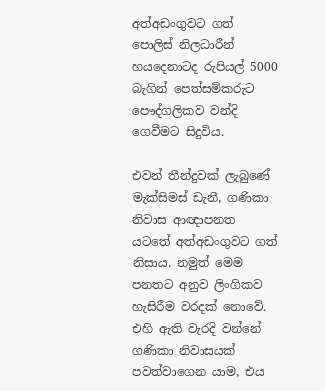අත්අඩංගුවට ගත් පොලිස් නිලධාරීන් හයදෙනාටද රුපියල් 5000 බැගින් පෙත්සම්කරුට පෞද්ගලිකව වන්දි ගෙවීමට සිදුවිය.

එවන් තීන්දුවක් ලැබුණේ මැක්සිමස් ඩැනී, ගණිකා නිවාස ආඥාපනත යටතේ අත්අඩංගුවට ගත් නිසාය. නමුත් මෙම පනතට අනුව ලිංගිකව හැසිරීම වරදක් නොවේ. එහි ඇති වැරදි වන්නේ ගණිකා නිවාසයක් පවත්වාගෙන යාම, එය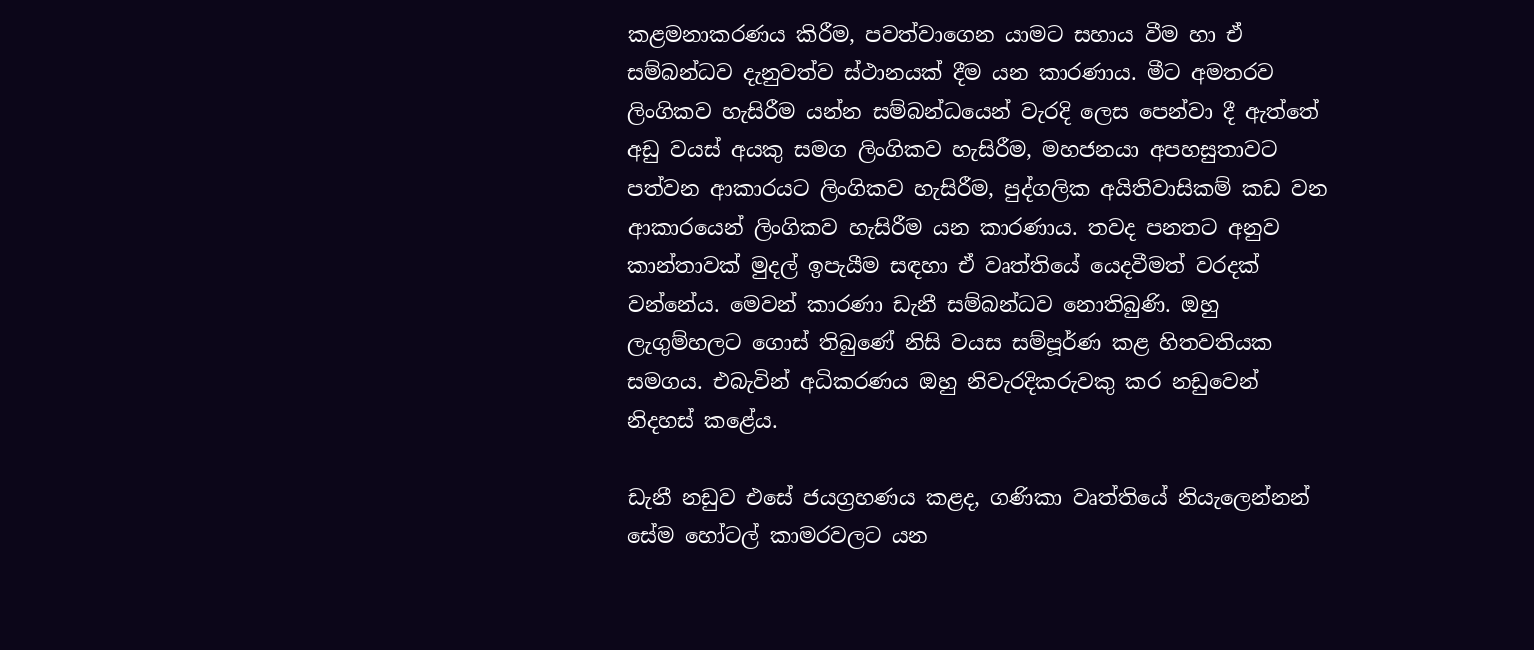කළමනාකරණය කිරීම, පවත්වාගෙන යාමට සහාය වීම හා ඒ සම්බන්ධව දැනුවත්ව ස්ථානයක් දීම යන කාරණාය. මීට අමතරව ලිංගිකව හැසිරීම යන්න සම්බන්ධයෙන් වැරදි ලෙස පෙන්වා දී ඇත්තේ අඩු වයස් අයකු සමග ලිංගිකව හැසිරීම, මහජනයා අපහසුතාවට පත්වන ආකාරයට ලිංගිකව හැසිරීම, පුද්ගලික අයිතිවාසිකම් කඩ වන ආකාරයෙන් ලිංගිකව හැසිරීම යන කාරණාය. තවද පනතට අනුව කාන්තාවක් මුදල් ඉපැයීම සඳහා ඒ වෘත්තියේ යෙදවීමත් වරදක් වන්නේය. මෙවන් කාරණා ඩැනී සම්බන්ධව නොතිබුණි. ඔහු ලැගුම්හලට ගොස් තිබුණේ නිසි වයස සම්පූර්ණ කළ හිතවතියක සමගය. එබැවින් අධිකරණය ඔහු නිවැරදිකරුවකු කර නඩුවෙන් නිදහස් කළේය.

ඩැනී නඩුව එසේ ජයග්‍රහණය කළද, ගණිකා වෘත්තියේ නියැලෙන්නන් සේම හෝටල් කාමරවලට යන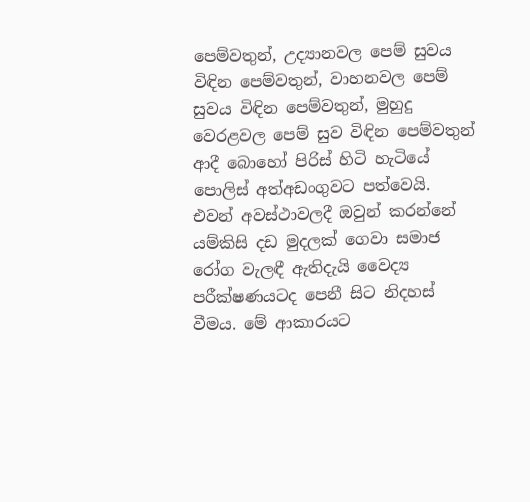පෙම්වතුන්, උද්‍යානවල පෙම් සුවය විඳින පෙම්වතුන්, වාහනවල පෙම් සුවය විඳින පෙම්වතුන්, මුහුදු වෙරළවල පෙම් සුව විඳින පෙම්වතුන් ආදී බොහෝ පිරිස් හිටි හැටියේ පොලිස් අත්අඩංගුවට පත්වෙයි. එවන් අවස්ථාවලදී ඔවුන් කරන්නේ යම්කිසි දඩ මුදලක් ගෙවා සමාජ රෝග වැලඳී ඇතිදැයි වෛද්‍ය පරීක්ෂණයටද පෙනී සිට නිදහස් වීමය. මේ ආකාරයට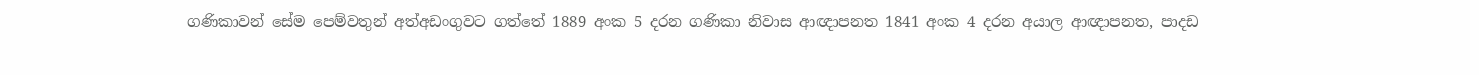ගණිකාවන් සේම පෙම්වතුන් අත්අඩංගුවට ගත්තේ 1889 අංක 5 දරන ගණිකා නිවාස ආඥාපනත 1841 අංක 4 දරන අයාල ආඥාපනත, පාදඩ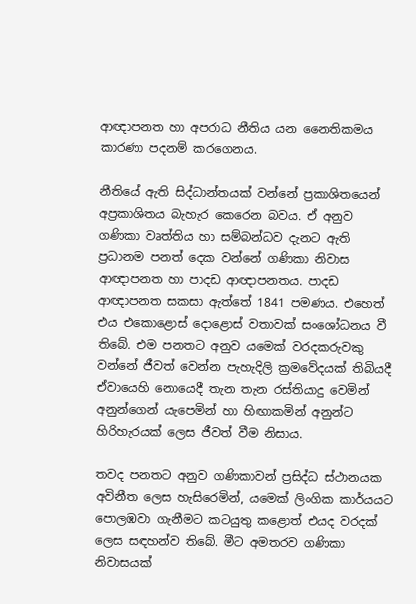ආඥාපනත හා අපරාධ නීතිය යන නෛතිකමය කාරණා පදනම් කරගෙනය.

නීතියේ ඇති සිද්ධාන්තයක් වන්නේ ප්‍රකාශිතයෙන් අප්‍රකාශිතය බැහැර කෙරෙන බවය. ඒ අනුව ගණිකා වෘත්තිය හා සම්බන්ධව දැනට ඇති ප්‍රධානම පනත් දෙක වන්නේ ගණිකා නිවාස ආඥාපනත හා පාදඩ ආඥාපනතය. පාදඩ ආඥාපනත සකසා ඇත්තේ 1841 පමණය. එහෙත් එය එකොළොස් දොළොස් වතාවක් සංශෝධනය වී තිබේ. එම පනතට අනුව යමෙක් වරදකරුවකු වන්නේ ජීවත් වෙන්න පැහැදිලි ක්‍රමවේදයක් තිබියදී ඒවායෙහි නොයෙදී තැන තැන රස්තියාදු වෙමින් අනුන්ගෙන් යැපෙමින් හා හිඟාකමින් අනුන්ට හිරිහැරයක් ලෙස ජීවත් වීම නිසාය.

තවද පනතට අනුව ගණිකාවන් ප්‍රසිද්ධ ස්ථානයක අවිනීත ලෙස හැසිරෙමින්, යමෙක් ලිංගික කාර්යයට පොලඹවා ගැනීමට කටයුතු කළොත් එයද වරදක් ලෙස සඳහන්ව තිබේ. මීට අමතරව ගණිකා නිවාසයක්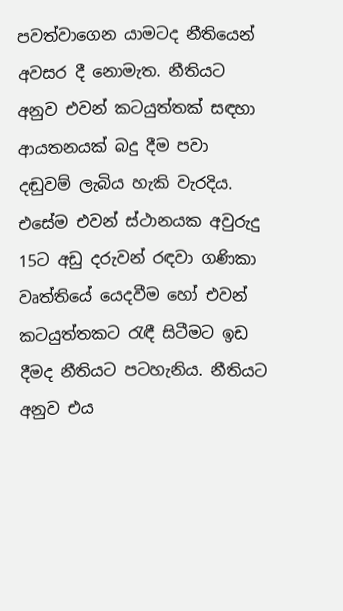පවත්වාගෙන යාමටද නීතියෙන් අවසර දී නොමැත. නීතියට අනුව එවන් කටයුත්තක් සඳහා ආයතනයක් බදු දීම පවා දඬුවම් ලැබිය හැකි වැරදිය. එසේම එවන් ස්ථානයක අවුරුදු 15ට අඩු දරුවන් රඳවා ගණිකා වෘත්තියේ යෙදවීම හෝ එවන් කටයුත්තකට රැඳී සිටීමට ඉඩ දීමද නීතියට පටහැනිය. නීතියට අනුව එය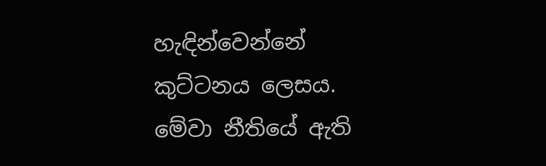හැඳින්වෙන්නේ කුට්ටනය ලෙසය. මේවා නීතියේ ඇති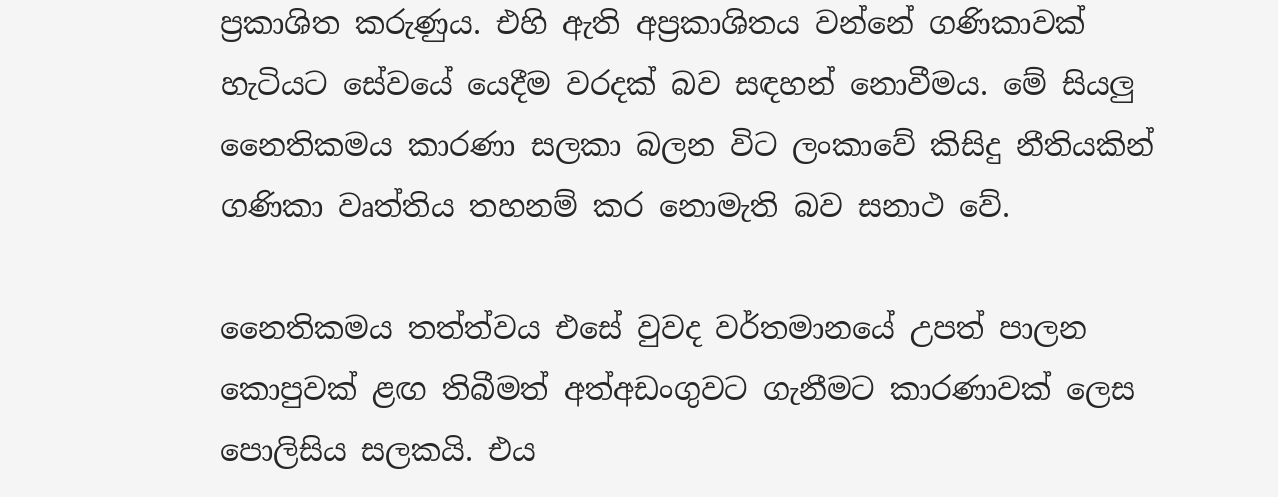ප්‍රකාශිත කරුණුය. එහි ඇති අප්‍රකාශිතය වන්නේ ගණිකාවක් හැටියට සේවයේ යෙදීම වරදක් බව සඳහන් නොවීමය. මේ සියලු නෛතිකමය කාරණා සලකා බලන විට ලංකාවේ කිසිදු නීතියකින් ගණිකා වෘත්තිය තහනම් කර නොමැති බව සනාථ වේ.

නෛතිකමය තත්ත්වය එසේ වුවද වර්තමානයේ උපත් පාලන කොපුවක් ළඟ තිබීමත් අත්අඩංගුවට ගැනීමට කාරණාවක් ලෙස පොලිසිය සලකයි. එය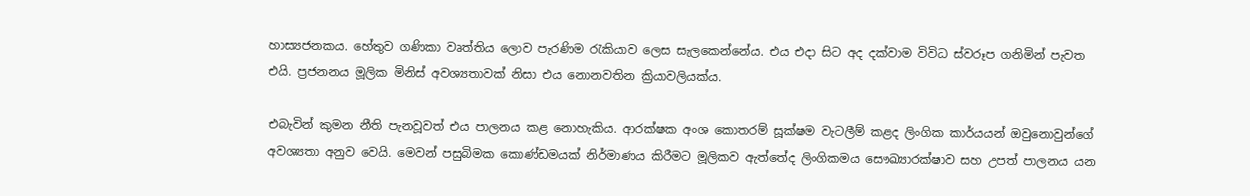හාස්‍යජනකය. හේතුව ගණිකා වෘත්තිය ලොව පැරණිම රැකියාව ලෙස සැලකෙන්නේය. එය එදා සිට අද දක්වාම විවිධ ස්වරූප ගනිමින් පැවත එයි. ප්‍රජනනය මූලික මිනිස් අවශ්‍යතාවක් නිසා එය නොනවතින ක්‍රියාවලියක්ය.

එබැවින් කුමන නීති පැනවූවත් එය පාලනය කළ නොහැකිය. ආරක්ෂක අංශ කොතරම් සූක්ෂම වැටලීම් කළද ලිංගික කාර්යයන් ඔවුනොවුන්ගේ අවශ්‍යතා අනුව වෙයි. මෙවන් පසුබිමක කොණ්ඩමයක් නිර්මාණය කිරීමට මූලිකව ඇත්තේද ලිංගිකමය සෞඛ්‍යාරක්ෂාව සහ උපත් පාලනය යන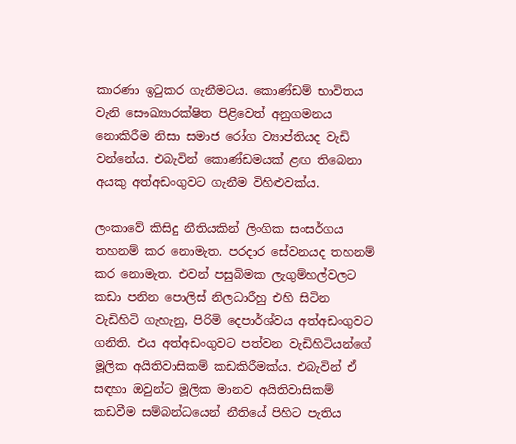කාරණා ඉටුකර ගැනීමටය. කොණ්ඩම් භාවිතය වැනි සෞඛ්‍යාරක්ෂිත පිළිවෙත් අනුගමනය නොකිරීම නිසා සමාජ රෝග ව්‍යාප්තියද වැඩි වන්නේය. එබැවින් කොණ්ඩමයක් ළඟ තිබෙනා අයකු අත්අඩංගුවට ගැනීම විහිළුවක්ය.

ලංකාවේ කිසිදු නීතියකින් ලිංගික සංසර්ගය තහනම් කර නොමැත. පරදාර සේවනයද තහනම් කර නොමැත. එවන් පසුබිමක ලැගුම්හල්වලට කඩා පනින පොලිස් නිලධාරීහු එහි සිටින වැඩිහිටි ගැහැනු, පිරිමි දෙපාර්ශ්වය අත්අඩංගුවට ගනිති. එය අත්අඩංගුවට පත්වන වැඩිහිටියන්ගේ මූලික අයිතිවාසිකම් කඩකිරීමක්ය. එබැවින් ඒ සඳහා ඔවුන්ට මූලික මානව අයිතිවාසිකම් කඩවීම සම්බන්ධයෙන් නීතියේ පිහිට පැතිය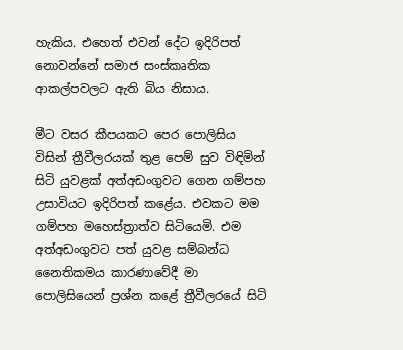හැකිය. එහෙත් එවන් දේට ඉදිරිපත් නොවන්නේ සමාජ සංස්කෘතික ආකල්පවලට ඇති බිය නිසාය.

මීට වසර කීපයකට පෙර පොලිසිය විසින් ත්‍රීවීලරයක් තුළ පෙම් සුව විඳිමින් සිටි යුවළක් අත්අඩංගුවට ගෙන ගම්පහ උසාවියට ඉදිරිපත් කළේය. එවකට මම ගම්පහ මහෙස්ත්‍රාත්ව සිටියෙමි. එම අත්අඩංගුවට පත් යුවළ සම්බන්ධ නෛතිකමය කාරණාවේදී මා පොලිසියෙන් ප්‍රශ්න කළේ ත්‍රීවීලරයේ සිටි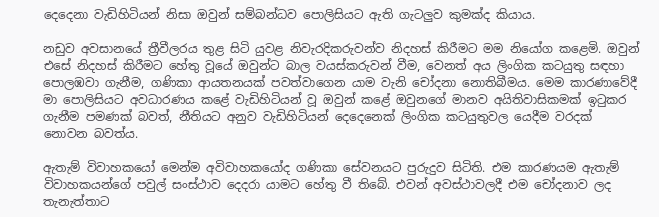දෙදෙනා වැඩිහිටියන් නිසා ඔවුන් සම්බන්ධව පොලිසියට ඇති ගැටලුව කුමක්ද කියාය.

නඩුව අවසානයේ ත්‍රීවීලරය තුළ සිටි යුවළ නිවැරදිකරුවන්ව නිදහස් කිරීමට මම නියෝග කළෙමි. ඔවුන් එසේ නිදහස් කිරීමට හේතු වූ‍යේ ඔවුන්ට බාල වයස්කරුවන් වීම, වෙනත් අය ලිංගික කටයුතු සඳහා පොලඹවා ගැනීම, ගණිකා ආයතනයක් පවත්වාගෙන යාම වැනි චෝදනා නොතිබීමය. මෙම කාරණාවේදී මා පොලිසියට අවධාරණය කළේ වැඩිහිටියන් වූ ඔවුන් කළේ ඔවුනගේ මානව අයිතිවාසිකමක් ඉටුකර ගැනීම පමණක් බවත්, නීතියට අනුව වැඩිහිටියන් දෙදෙනෙක් ලිංගික කටයුතුවල යෙදීම වරදක් නොවන බවත්ය.

ඇතැම් විවාහකයෝ මෙන්ම අවිවාහකයෝද ගණිකා සේවනයට පුරුදුව සිටිති. එම කාරණයම ඇතැම් විවාහකයන්ගේ පවුල් සංස්ථාව දෙදරා යාමට හේතු වී තිබේ. එවන් අවස්ථාවලදී එම චෝදනාව ලද තැනැත්තාට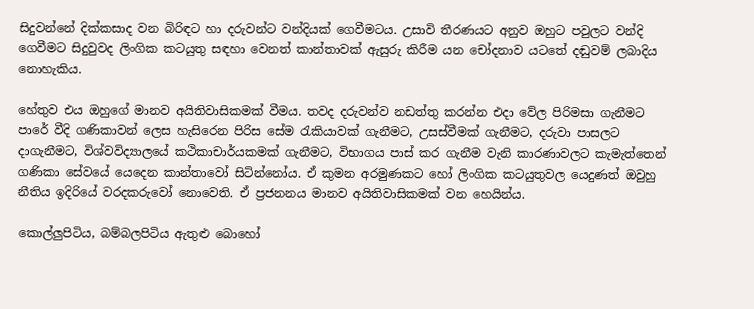සිදුවන්නේ දික්කසාද වන බිරිඳට හා දරුවන්ට වන්දියක් ගෙවීමටය. උසාවි තීරණයට අනුව ඔහුට පවුලට වන්දි ගෙවීමට සිදුවුවද ලිංගික කටයුතු සඳහා වෙනත් කාන්තාවක් ඇසුරු කිරීම යන චෝදනාව යටතේ දඬුවම් ලබාදිය නොහැකිය.

හේතුව එය ඔහුගේ මානව අයිතිවාසිකමක් වීමය. තවද දරුවන්ව නඩත්තු කරන්න එදා වේල පිරිමසා ගැනීමට පාරේ වීදි ගණිකාවන් ලෙස හැසිරෙන පිරිස සේම රැකියාවක් ගැනීමට, උසස්වීමක් ගැනීමට, දරුවා පාසලට දාගැනීමට, විශ්වවිද්‍යාලයේ කථිකාචාර්යකමක් ගැනීමට, විභාගය පාස් කර ගැනීම වැනි කාරණාවලට කැමැත්තෙන් ගණිකා සේවයේ යෙදෙන කාන්තාවෝ සිටින්නෝය. ඒ කුමන අරමුණකට හෝ ලිංගික කටයුතුවල යෙදුණත් ඔවුහු නීතිය ඉදිරියේ වරදකරුවෝ නොවෙති. ඒ ප්‍රජනනය මානව අයිතිවාසිකමක් වන හෙයින්ය.

කොල්ලුපිටිය, බම්බලපිටිය ඇතුළු බොහෝ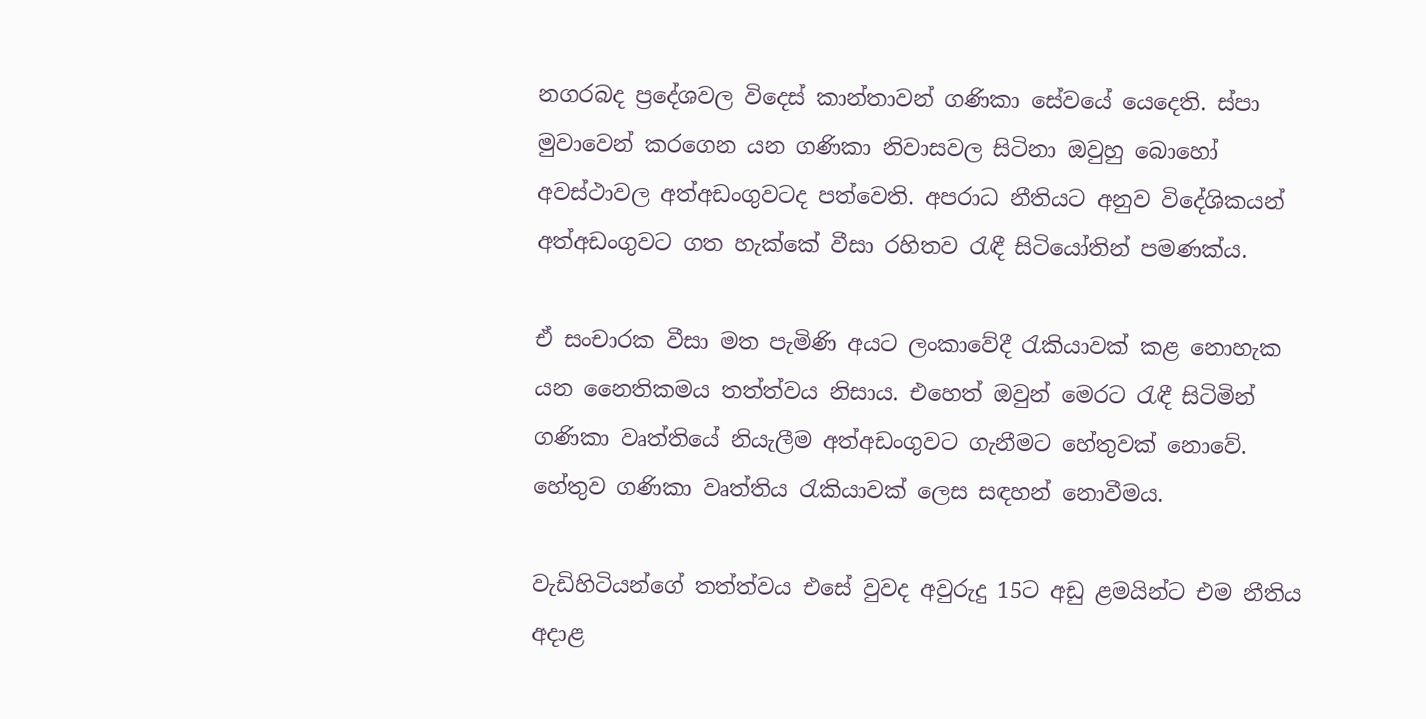නගරබද ප්‍රදේශවල විදෙස් කාන්තාවන් ගණිකා සේවයේ යෙදෙති. ස්පා මුවාවෙන් කරගෙන යන ගණිකා නිවාසවල සිටිනා ඔවුහු බොහෝ අවස්ථාවල අත්අඩංගුවටද පත්වෙති. අපරාධ නීතියට අනුව විදේශිකයන් අත්අඩංගුවට ගත හැක්කේ වීසා රහිතව රැඳී සිටියෝතින් පමණක්ය.

ඒ සංචාරක වීසා මත පැමිණි අයට ලංකාවේදී රැකියාවක් කළ නොහැක යන නෛතිකමය තත්ත්වය නිසාය. එහෙත් ඔවුන් මෙරට රැඳී සිටිමින් ගණිකා වෘත්තියේ නියැලීම අත්අඩංගුවට ගැනීමට හේතුවක් නොවේ. හේතුව ගණිකා වෘත්තිය රැකියාවක් ලෙස සඳහන් නොවීමය.

වැඩිහිටියන්ගේ තත්ත්වය එසේ වුවද අවුරුදු 15ට අඩු ළමයින්ට එම නීතිය අදාළ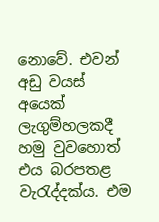නොවේ. එවන් අඩු වයස් අයෙක් ලැගුම්හලකදී හමු වුවහොත් එය බරපතළ වැරැද්දක්ය. එම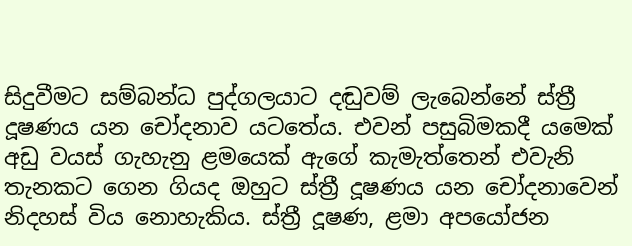සිදුවීමට සම්බන්ධ පුද්ගලයාට දඬුවම් ලැබෙන්නේ ස්ත්‍රී දූෂණය යන චෝදනාව යටතේය. එවන් පසුබිමකදී යමෙක් අඩු වයස් ගැහැනු ළමයෙක් ඇගේ කැමැත්තෙන් එවැනි තැනකට ගෙන ගියද ඔහුට ස්ත්‍රී දූෂණය යන චෝදනාවෙන් නිදහස් විය නොහැකිය. ස්ත්‍රී දූෂණ, ළමා අපයෝජන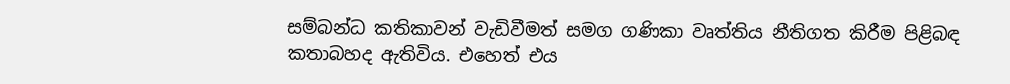සම්බන්ධ කතිකාවන් වැඩිවීමත් සමග ගණිකා වෘත්තිය නීතිගත කිරීම පිළිබඳ කතාබහද ඇතිවිය. එහෙත් එය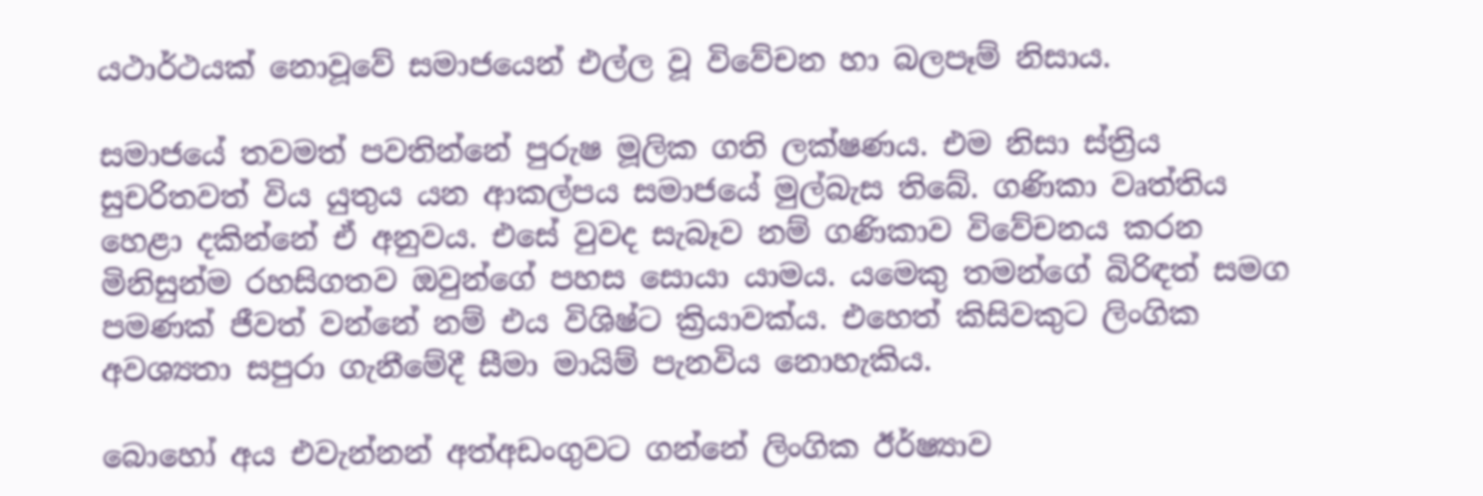යථාර්ථයක් නොවූවේ සමාජයෙන් එල්ල වූ විවේචන හා බලපෑම් නිසාය.

සමාජයේ තවමත් පවතින්නේ පුරුෂ මූලික ගති ලක්ෂණය. එම නිසා ස්ත්‍රිය සුචරිතවත් විය යුතුය යන ආකල්පය සමාජයේ මුල්බැස තිබේ. ගණිකා වෘත්තිය හෙළා දකින්නේ ඒ අනුවය. එසේ වුවද සැබෑව නම් ගණිකාව විවේචනය කරන මිනිසුන්ම රහසිගතව ඔවුන්ගේ පහස සොයා යාමය. යමෙකු තමන්ගේ බිරිඳත් සමග පමණක් ජීවත් වන්නේ නම් එය විශිෂ්ට ක්‍රියාවක්ය. එහෙත් කිසිවකුට ලිංගික අවශ්‍යතා සපුරා ගැනීමේදී සීමා මායිම් පැනවිය නොහැකිය.

බොහෝ අය එවැන්නන් අත්අඩංගුවට ගන්නේ ලිංගික ඊර්ෂ්‍යාව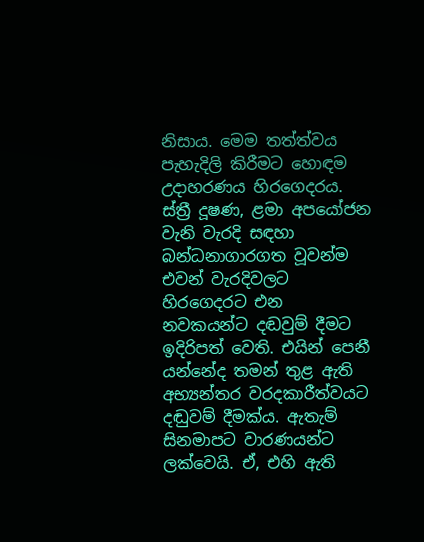නිසාය. මෙම තත්ත්වය පැහැදිලි කිරීමට හොඳම උදාහරණය හිරගෙදරය. ස්ත්‍රී දූෂණ, ළමා අපයෝජන වැනි වැරදි සඳහා බන්ධනාගාරගත වූවන්ම එවන් වැරදිවලට හිරගෙදරට එන නවකයන්ට දඬවුම් දීමට ඉදිරිපත් වෙති. එයින් පෙනී යන්නේද තමන් තුළ ඇති අභ්‍යන්තර වරදකාරීත්වයට දඬුවම් දීමක්ය. ඇතැම් සිනමාපට වාරණයන්ට ලක්වෙයි. ඒ, එහි ඇති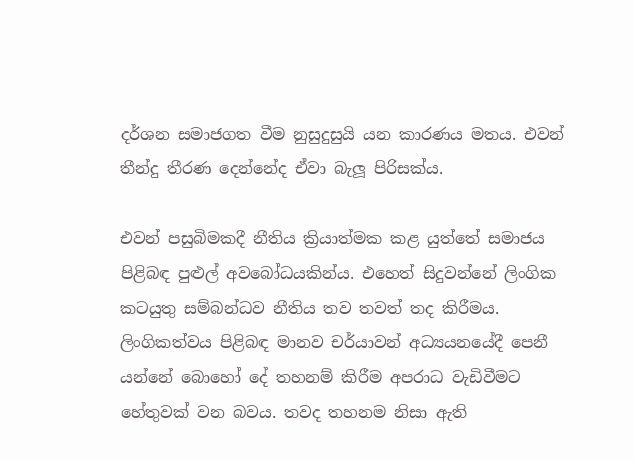දර්ශන සමාජගත වීම නුසුදුසුයි යන කාරණය මතය. එවන් තීන්දු තීරණ දෙන්නේද ඒවා බැලූ පිරිසක්ය.

එවන් පසුබිමකදී නීතිය ක්‍රියාත්මක කළ යුත්තේ සමාජය පිළිබඳ පුළුල් අවබෝධයකින්ය. එහෙත් සිදුවන්නේ ලිංගික කටයුතු සම්බන්ධව නීතිය තව තවත් තද කිරීමය. ලිංගිකත්වය පිළිබඳ මානව චර්යාවන් අධ්‍යයනයේදී පෙනී යන්නේ බොහෝ දේ තහනම් කිරීම අපරාධ වැඩිවීමට හේතුවක් වන බවය. තවද තහනම නිසා ඇති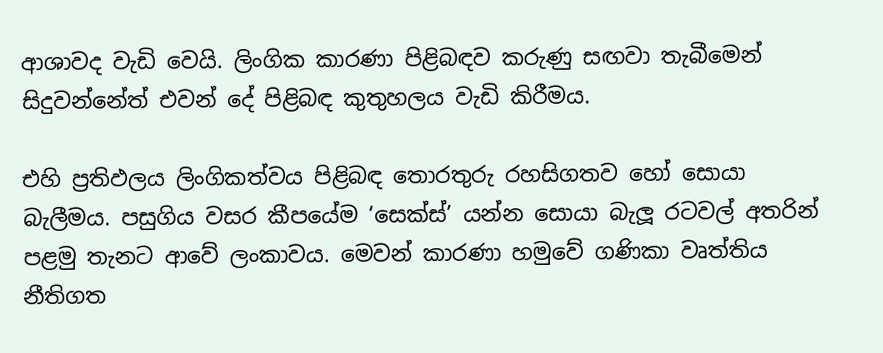ආශාවද වැඩි වෙයි. ලිංගික කාරණා පිළිබඳව කරුණු සඟවා තැබීමෙන් සිදුවන්නේත් එවන් දේ පිළිබඳ කුතුහලය වැඩි කිරීමය.

එහි ප්‍රතිඵලය ලිංගිකත්වය පිළිබඳ තොරතුරු රහසිගතව හෝ සොයා බැලීමය. පසුගිය වසර කීපයේම ‘සෙක්ස්’ යන්න සොයා බැලූ රටවල් අතරින් පළමු තැනට ආවේ ලංකාවය. මෙවන් කාරණා හමුවේ ගණිකා වෘත්තිය නීතිගත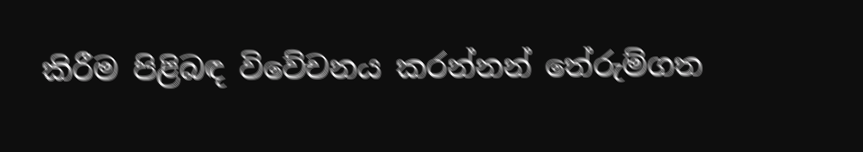කිරීම පිළිබඳ විවේචනය කරන්නන් තේරුම්ගත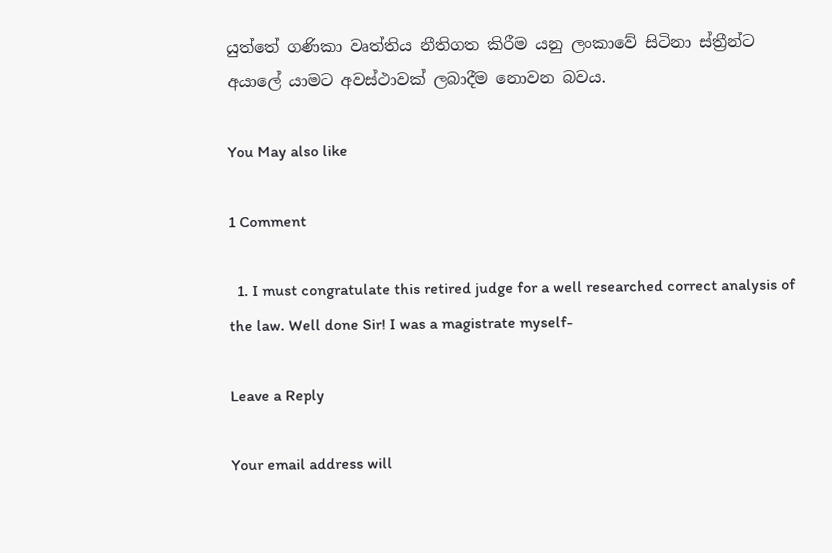යුත්තේ ගණිකා වෘත්තිය නීතිගත කිරීම යනු ලංකාවේ සිටිනා ස්ත්‍රීන්ට අයාලේ යාමට අවස්ථාවක් ලබාදීම නොවන බවය.

You May also like

1 Comment

  1. I must congratulate this retired judge for a well researched correct analysis of the law. Well done Sir! I was a magistrate myself-

Leave a Reply

Your email address will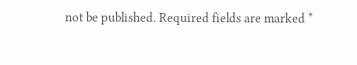not be published. Required fields are marked *